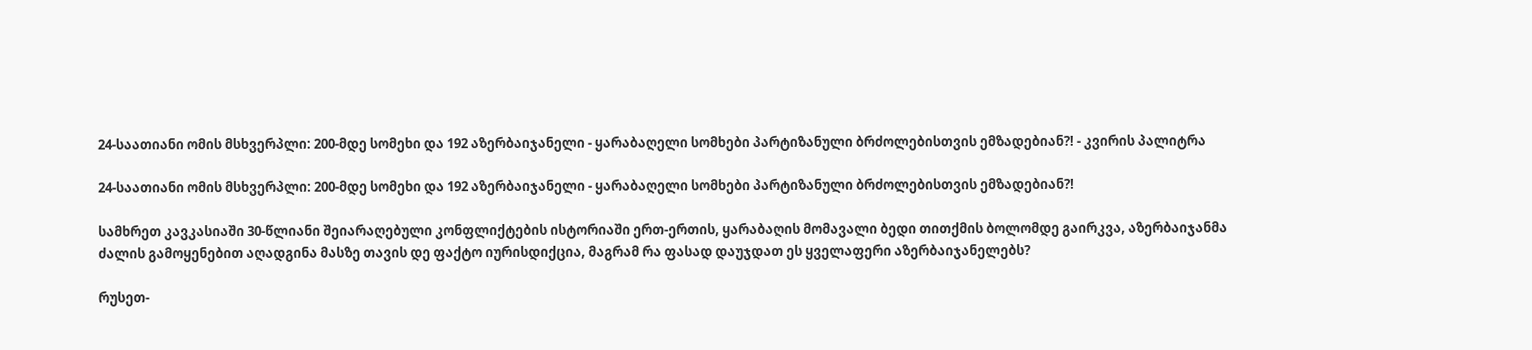24-საათიანი ომის მსხვერპლი: 200-მდე სომეხი და 192 აზერბაიჯანელი - ყარაბაღელი სომხები პარტიზანული ბრძოლებისთვის ემზადებიან?! - კვირის პალიტრა

24-საათიანი ომის მსხვერპლი: 200-მდე სომეხი და 192 აზერბაიჯანელი - ყარაბაღელი სომხები პარტიზანული ბრძოლებისთვის ემზადებიან?!

სამხრეთ კავკასიაში 30-წლიანი შეიარაღებული კონფლიქტების ისტორიაში ერთ-ერთის, ყარაბაღის მომავალი ბედი თითქმის ბოლომდე გაირკვა, აზერბაიჯანმა ძალის გამოყენებით აღადგინა მასზე თავის დე ფაქტო იურისდიქცია, მაგრამ რა ფასად დაუჯდათ ეს ყველაფერი აზერბაიჯანელებს?

რუსეთ-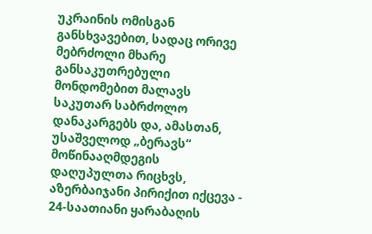უკრაინის ომისგან განსხვავებით, სადაც ორივე მებრძოლი მხარე განსაკუთრებული მონდომებით მალავს საკუთარ საბრძოლო დანაკარგებს და, ამასთან, უსაშველოდ „ბერავს“ მოწინააღმდეგის დაღუპულთა რიცხვს, აზერბაიჯანი პირიქით იქცევა - 24-საათიანი ყარაბაღის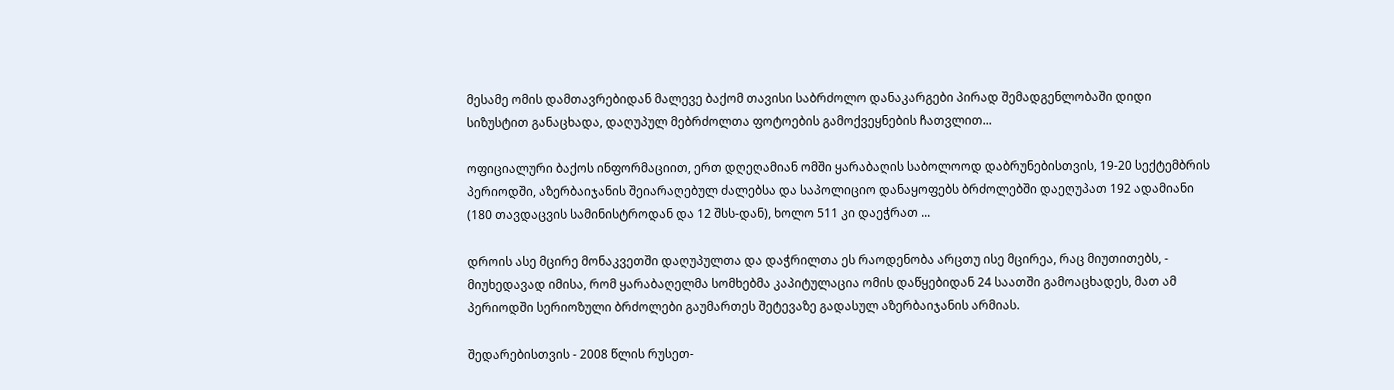მესამე ომის დამთავრებიდან მალევე ბაქომ თავისი საბრძოლო დანაკარგები პირად შემადგენლობაში დიდი სიზუსტით განაცხადა, დაღუპულ მებრძოლთა ფოტოების გამოქვეყნების ჩათვლით...

ოფიციალური ბაქოს ინფორმაციით, ერთ დღეღამიან ომში ყარაბაღის საბოლოოდ დაბრუნებისთვის, 19-20 სექტემბრის პერიოდში, აზერბაიჯანის შეიარაღებულ ძალებსა და საპოლიციო დანაყოფებს ბრძოლებში დაეღუპათ 192 ადამიანი (180 თავდაცვის სამინისტროდან და 12 შსს-დან), ხოლო 511 კი დაეჭრათ ...

დროის ასე მცირე მონაკვეთში დაღუპულთა და დაჭრილთა ეს რაოდენობა არცთუ ისე მცირეა, რაც მიუთითებს, - მიუხედავად იმისა, რომ ყარაბაღელმა სომხებმა კაპიტულაცია ომის დაწყებიდან 24 საათში გამოაცხადეს, მათ ამ პერიოდში სერიოზული ბრძოლები გაუმართეს შეტევაზე გადასულ აზერბაიჯანის არმიას.

შედარებისთვის - 2008 წლის რუსეთ-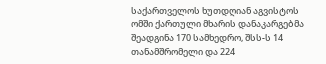საქართველოს ხუთდღიან აგვისტოს ომში ქართული მხარის დანაკარგებმა შეადგინა 170 სამხედრო, შსს-ს 14 თანამშრომელი და 224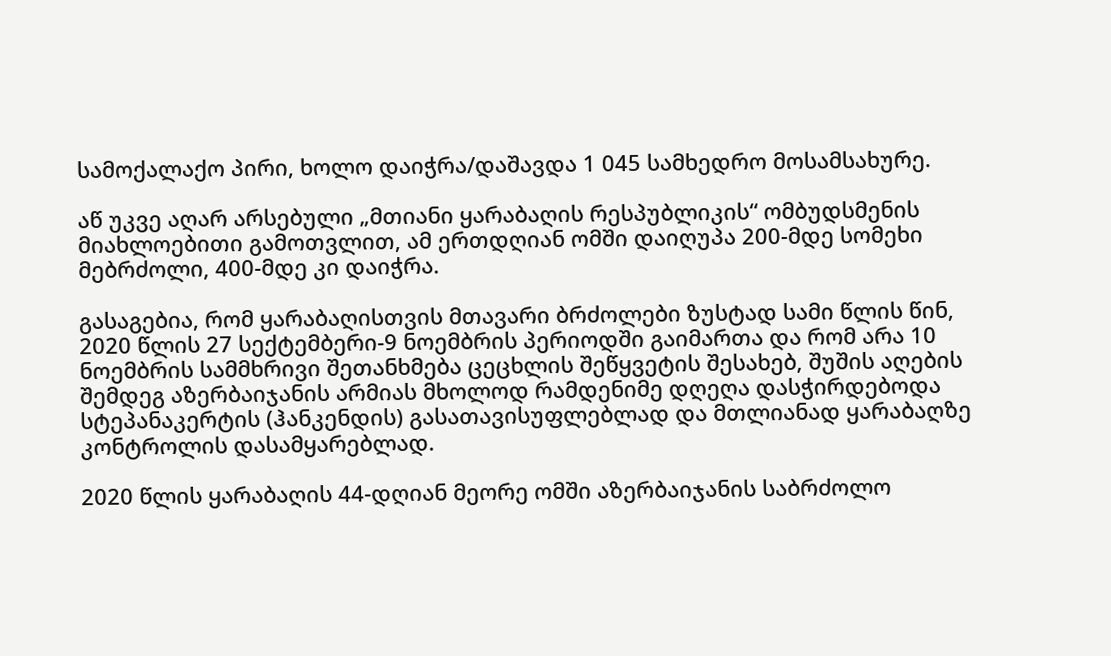სამოქალაქო პირი, ხოლო დაიჭრა/დაშავდა 1 045 სამხედრო მოსამსახურე.

აწ უკვე აღარ არსებული „მთიანი ყარაბაღის რესპუბლიკის“ ომბუდსმენის მიახლოებითი გამოთვლით, ამ ერთდღიან ომში დაიღუპა 200-მდე სომეხი მებრძოლი, 400-მდე კი დაიჭრა.

გასაგებია, რომ ყარაბაღისთვის მთავარი ბრძოლები ზუსტად სამი წლის წინ, 2020 წლის 27 სექტემბერი-9 ნოემბრის პერიოდში გაიმართა და რომ არა 10 ნოემბრის სამმხრივი შეთანხმება ცეცხლის შეწყვეტის შესახებ, შუშის აღების შემდეგ აზერბაიჯანის არმიას მხოლოდ რამდენიმე დღეღა დასჭირდებოდა სტეპანაკერტის (ჰანკენდის) გასათავისუფლებლად და მთლიანად ყარაბაღზე კონტროლის დასამყარებლად.

2020 წლის ყარაბაღის 44-დღიან მეორე ომში აზერბაიჯანის საბრძოლო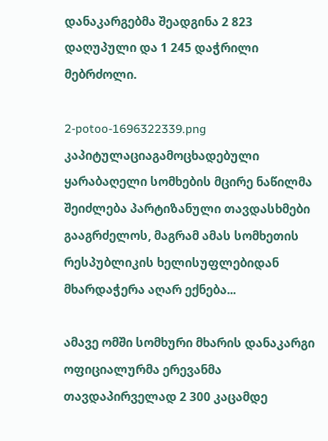დანაკარგებმა შეადგინა 2 823 დაღუპული და 1 245 დაჭრილი მებრძოლი.

2-potoo-1696322339.png
კაპიტულაციაგამოცხადებული ყარაბაღელი სომხების მცირე ნაწილმა შეიძლება პარტიზანული თავდასხმები გააგრძელოს, მაგრამ ამას სომხეთის რესპუბლიკის ხელისუფლებიდან მხარდაჭერა აღარ ექნება...

ამავე ომში სომხური მხარის დანაკარგი ოფიციალურმა ერევანმა თავდაპირველად 2 300 კაცამდე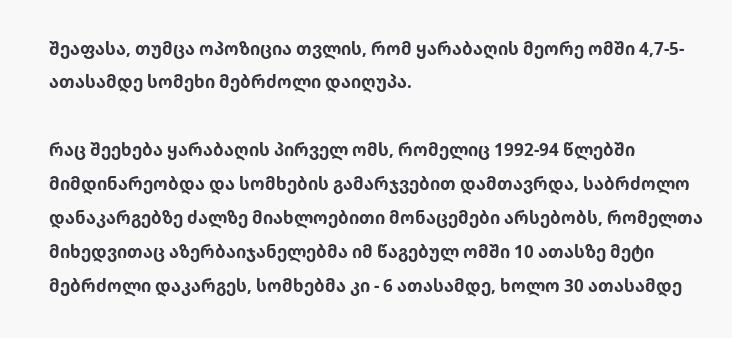შეაფასა, თუმცა ოპოზიცია თვლის, რომ ყარაბაღის მეორე ომში 4,7-5-ათასამდე სომეხი მებრძოლი დაიღუპა.

რაც შეეხება ყარაბაღის პირველ ომს, რომელიც 1992-94 წლებში მიმდინარეობდა და სომხების გამარჯვებით დამთავრდა, საბრძოლო დანაკარგებზე ძალზე მიახლოებითი მონაცემები არსებობს, რომელთა მიხედვითაც აზერბაიჯანელებმა იმ წაგებულ ომში 10 ათასზე მეტი მებრძოლი დაკარგეს, სომხებმა კი - 6 ათასამდე, ხოლო 30 ათასამდე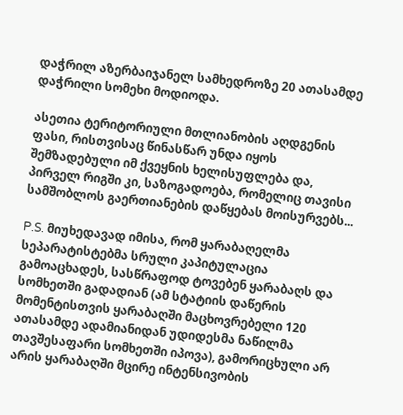დაჭრილ აზერბაიჯანელ სამხედროზე 20 ათასამდე დაჭრილი სომეხი მოდიოდა.

ასეთია ტერიტორიული მთლიანობის აღდგენის ფასი, რისთვისაც წინასწარ უნდა იყოს შემზადებული იმ ქვეყნის ხელისუფლება და, პირველ რიგში კი, საზოგადოება, რომელიც თავისი სამშობლოს გაერთიანების დაწყებას მოისურვებს...

P.S. მიუხედავად იმისა, რომ ყარაბაღელმა სეპარატისტებმა სრული კაპიტულაცია გამოაცხადეს, სასწრაფოდ ტოვებენ ყარაბაღს და სომხეთში გადადიან (ამ სტატიის დაწერის მომენტისთვის ყარაბაღში მაცხოვრებელი 120 ათასამდე ადამიანიდან უდიდესმა ნაწილმა თავშესაფარი სომხეთში იპოვა), გამორიცხული არ არის ყარაბაღში მცირე ინტენსივობის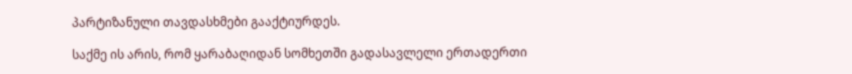პარტიზანული თავდასხმები გააქტიურდეს.

საქმე ის არის, რომ ყარაბაღიდან სომხეთში გადასავლელი ერთადერთი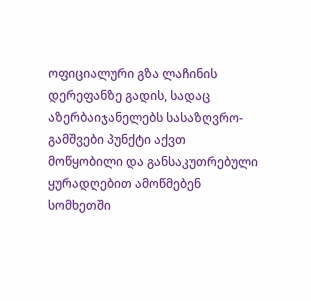ოფიციალური გზა ლაჩინის დერეფანზე გადის, სადაც აზერბაიჯანელებს სასაზღვრო-გამშვები პუნქტი აქვთ მოწყობილი და განსაკუთრებული ყურადღებით ამოწმებენ სომხეთში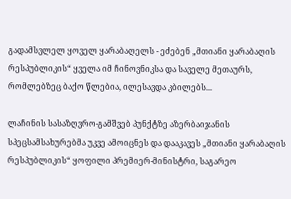გადამსვლელ ყოველ ყარაბაღელს - ეძებენ „მთიანი ყარაბაღის რესპუბლიკის“ ყველა იმ ჩინოვნიკსა და საველე მეთაურს, რომლებზეც ბაქო წლებია, ილესავდა კბილებს...

ლაჩინის სასაზღვრო-გამშვებ პუნქტზე აზერბაიჯანის სპეცსამსახურებმა უკვე ამოიცნეს და დააკავეს „მთიანი ყარაბაღის რესპუბლიკის“ ყოფილი პრემიერ-მინისტრი, საგარეო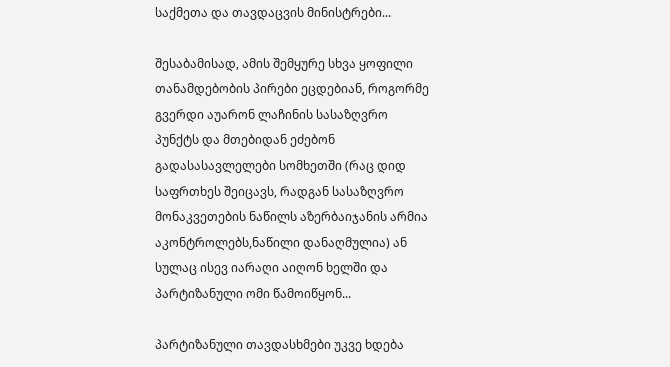საქმეთა და თავდაცვის მინისტრები...

შესაბამისად, ამის შემყურე სხვა ყოფილი თანამდებობის პირები ეცდებიან, როგორმე გვერდი აუარონ ლაჩინის სასაზღვრო პუნქტს და მთებიდან ეძებონ გადასასავლელები სომხეთში (რაც დიდ საფრთხეს შეიცავს, რადგან სასაზღვრო მონაკვეთების ნაწილს აზერბაიჯანის არმია აკონტროლებს,ნაწილი დანაღმულია) ან სულაც ისევ იარაღი აიღონ ხელში და პარტიზანული ომი წამოიწყონ...

პარტიზანული თავდასხმები უკვე ხდება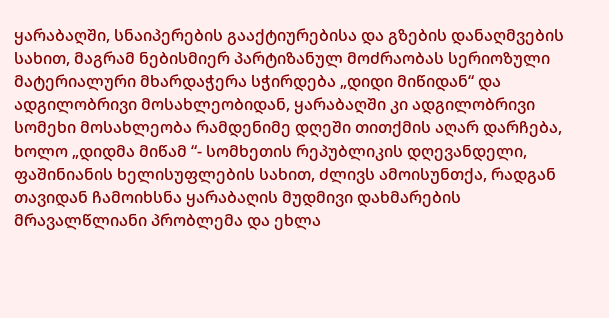ყარაბაღში, სნაიპერების გააქტიურებისა და გზების დანაღმვების სახით, მაგრამ ნებისმიერ პარტიზანულ მოძრაობას სერიოზული მატერიალური მხარდაჭერა სჭირდება „დიდი მიწიდან“ და ადგილობრივი მოსახლეობიდან, ყარაბაღში კი ადგილობრივი სომეხი მოსახლეობა რამდენიმე დღეში თითქმის აღარ დარჩება, ხოლო „დიდმა მიწამ “- სომხეთის რეპუბლიკის დღევანდელი, ფაშინიანის ხელისუფლების სახით, ძლივს ამოისუნთქა, რადგან თავიდან ჩამოიხსნა ყარაბაღის მუდმივი დახმარების მრავალწლიანი პრობლემა და ეხლა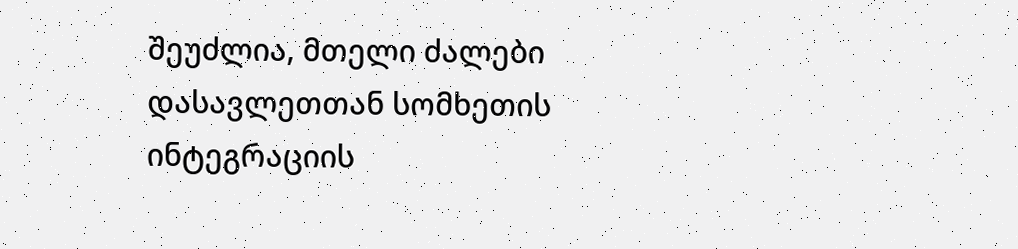შეუძლია, მთელი ძალები დასავლეთთან სომხეთის ინტეგრაციის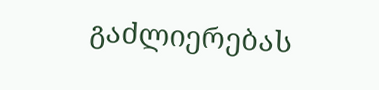გაძლიერებას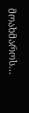მოახმაროს...